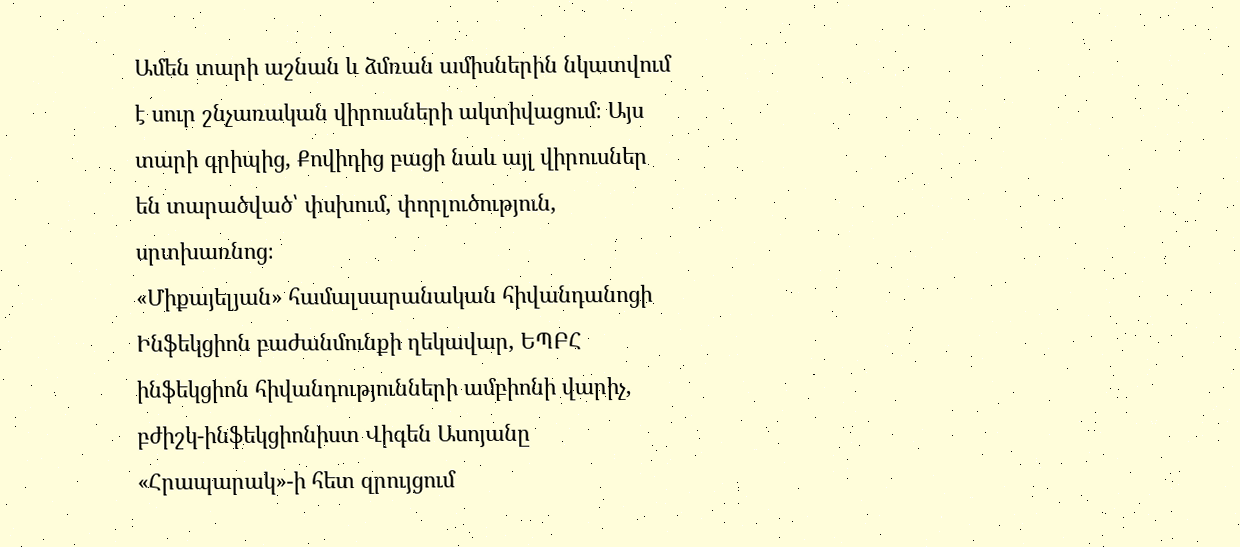Ամեն տարի աշնան և ձմռան ամիսներին նկատվում է սուր շնչառական վիրուսների ակտիվացում։ Այս տարի գրիպից, Քովիդից բացի նաև այլ վիրուսներ են տարածված՝ փսխում, փորլուծություն, սրտխառնոց։
«Միքայելյան» համալսարանական հիվանդանոցի Ինֆեկցիոն բաժանմունքի ղեկավար, ԵՊԲՀ ինֆեկցիոն հիվանդությունների ամբիոնի վարիչ, բժիշկ-ինֆեկցիոնիստ Վիգեն Ասոյանը «Հրապարակ»-ի հետ զրույցում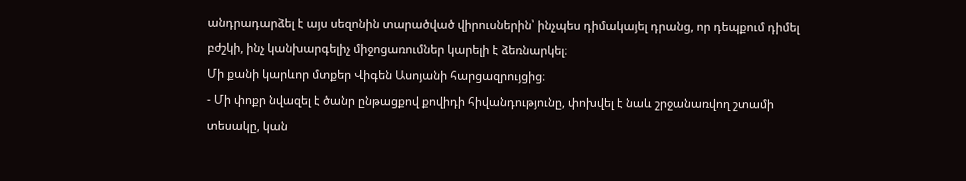անդրադարձել է այս սեզոնին տարածված վիրուսներին՝ ինչպես դիմակայել դրանց, որ դեպքում դիմել բժշկի, ինչ կանխարգելիչ միջոցառումներ կարելի է ձեռնարկել։
Մի քանի կարևոր մտքեր Վիգեն Ասոյանի հարցազրույցից։
- Մի փոքր նվազել է ծանր ընթացքով քովիդի հիվանդությունը, փոխվել է նաև շրջանառվող շտամի տեսակը, կան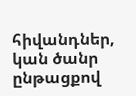հիվանդներ, կան ծանր ընթացքով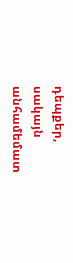դեպքեր, սակայն անհամեմատ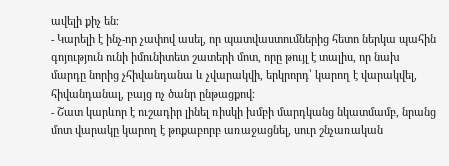ավելի քիչ են։
- Կարելի է ինչ-որ չափով ասել, որ պատվաստումներից հետո ներկա պահին գոյություն ունի իմունիտետ շատերի մոտ, որը թույլ է տալիս, որ նախ մարդը նորից չհիվանդանա և չվարակվի, երկրորդ՝ կարող է վարակվել, հիվանդանալ, բայց ոչ ծանր ընթացքով։
- Շատ կարևոր է ուշադիր լինել ռիսկի խմբի մարդկանց նկատմամբ, նրանց մոտ վարակը կարող է թոքաբորբ առաջացնել, սուր շնչառական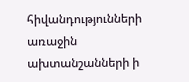հիվանդությունների առաջին ախտանշանների ի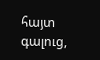հայտ գալուց,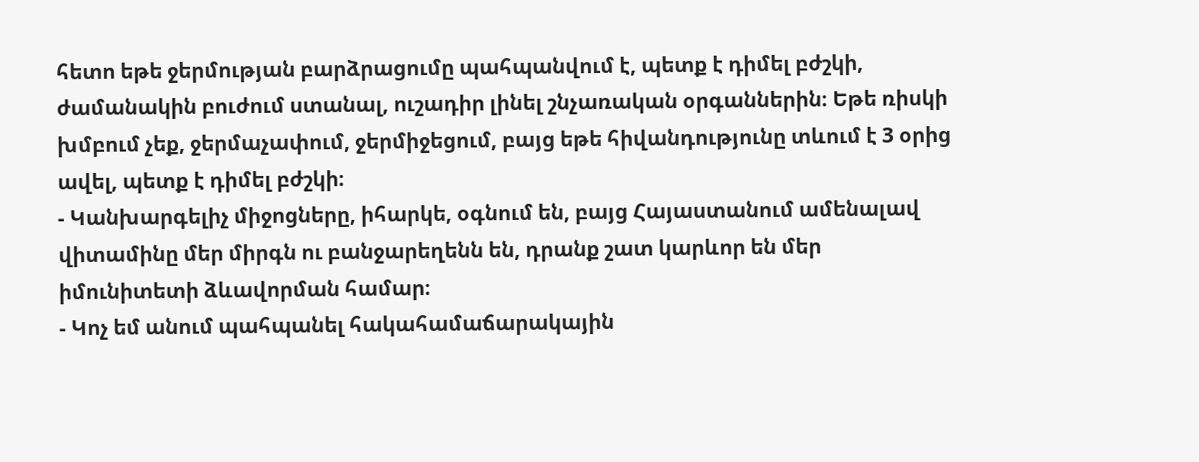հետո եթե ջերմության բարձրացումը պահպանվում է, պետք է դիմել բժշկի, ժամանակին բուժում ստանալ, ուշադիր լինել շնչառական օրգաններին։ Եթե ռիսկի խմբում չեք, ջերմաչափում, ջերմիջեցում, բայց եթե հիվանդությունը տևում է 3 օրից ավել, պետք է դիմել բժշկի։
- Կանխարգելիչ միջոցները, իհարկե, օգնում են, բայց Հայաստանում ամենալավ վիտամինը մեր միրգն ու բանջարեղենն են, դրանք շատ կարևոր են մեր իմունիտետի ձևավորման համար։
- Կոչ եմ անում պահպանել հակահամաճարակային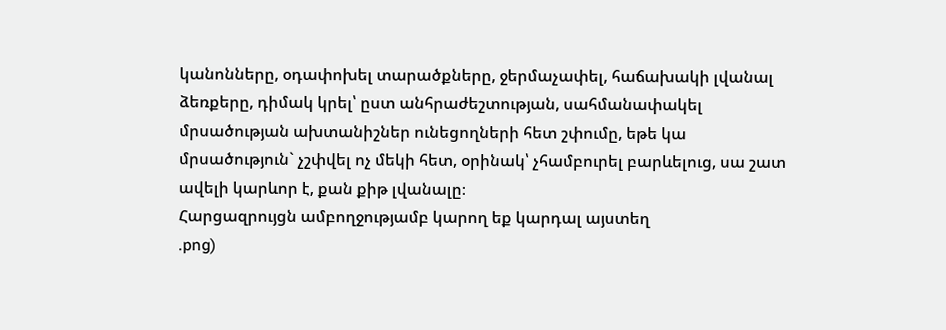կանոնները, օդափոխել տարածքները, ջերմաչափել, հաճախակի լվանալ ձեռքերը, դիմակ կրել՝ ըստ անհրաժեշտության, սահմանափակել մրսածության ախտանիշներ ունեցողների հետ շփումը, եթե կա մրսածություն` չշփվել ոչ մեկի հետ, օրինակ՝ չհամբուրել բարևելուց, սա շատ ավելի կարևոր է, քան քիթ լվանալը։
Հարցազրույցն ամբողջությամբ կարող եք կարդալ այստեղ
.png)